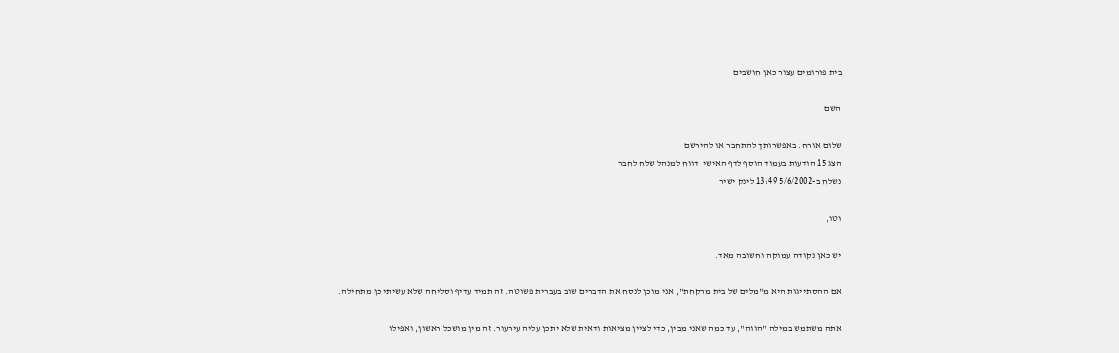בית פורומים עצור כאן חושבים

השם

שלום אורח. באפשרותך להתחבר או להירשם
הצג 15 הודעות בעמוד הוסף לדף האישי  דווח למנהל שלח לחבר
נשלח ב-5/6/2002 13:49 לינק ישיר

וטו,

יש כאן נקודה עמוקה וחשובה מאד.

אם ההסתייגות היא מ"מלים של בית מרקחת", אני מוכן לנסח את הדברים שוב בעברית פשוטה. זה תמיד עדיף וסליחה שלא עשיתי כן מתחילה.

אתה משתמש במילה "הווה", עד כמה שאני מבין, כדי לציין מציאות ודאית שלא יתכן עליה עירעור. זה מין מושכל ראשון, ואפילו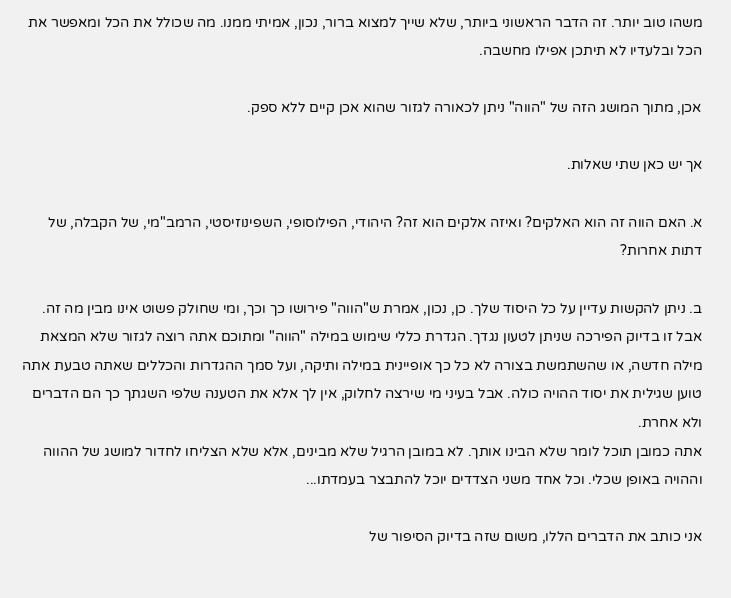משהו טוב יותר. זה הדבר הראשוני ביותר, שלא שייך למצוא ברור, נכון, אמיתי ממנו. מה שכולל את הכל ומאפשר את הכל ובלעדיו לא תיתכן אפילו מחשבה.

אכן, מתוך המושג הזה של "הווה" ניתן לכאורה לגזור שהוא אכן קיים ללא ספק.

אך יש כאן שתי שאלות.

א. האם הווה זה הוא האלקים? ואיזה אלקים הוא זה? היהודי, הפילוסופי, השפינוזיסטי, הרמב"מי, של הקבלה, של דתות אחרות?

ב. ניתן להקשות עדיין על כל היסוד שלך. כן, נכון, אמרת ש"הווה" פירושו כך וכך, ומי שחולק פשוט אינו מבין מה זה. אבל זו בדיוק הפירכה שניתן לטעון נגדך. הגדרת כללי שימוש במילה "הווה" ומתוכם אתה רוצה לגזור שלא המצאת מילה חדשה, או שהשתמשת בצורה לא כל כך אופיינית במילה ותיקה, ועל סמך ההגדרות והכללים שאתה טבעת אתה טוען שגילית את יסוד ההויה כולה. אבל בעיני מי שירצה לחלוק, אין לך אלא את הטענה שלפי השגתך כך הם הדברים ולא אחרת.
אתה כמובן תוכל לומר שלא הבינו אותך. לא במובן הרגיל שלא מבינים, אלא שלא הצליחו לחדור למושג של ההווה וההויה באופן שכלי. וכל אחד משני הצדדים יוכל להתבצר בעמדתו...

אני כותב את הדברים הללו, משום שזה בדיוק הסיפור של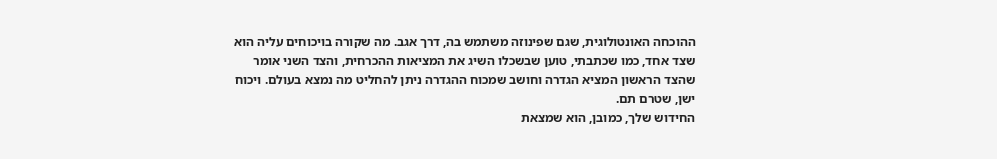ההוכחה האונטולוגית, שגם שפינוזה משתמש בה, דרך אגב. מה שקורה בויכוחים עליה הוא שצד אחד, כמו שכתבתי, טוען שבשכלו השיג את המציאות ההכרחית, והצד השני אומר שהצד הראשון המציא הגדרה וחושב שמכוח ההגדרה ניתן להחליט מה נמצא בעולם. ויכוח ישן, שטרם תם.
החידוש שלך, כמובן, הוא שמצאת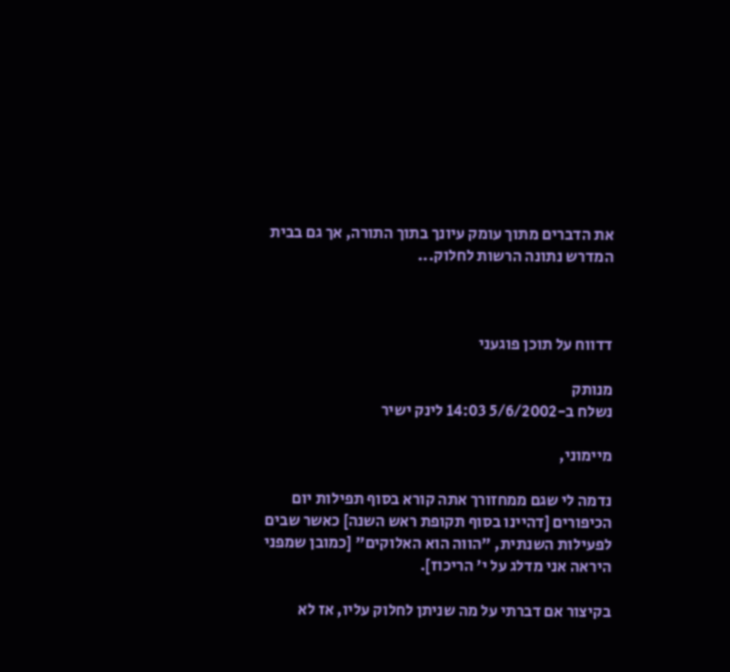את הדברים מתוך עומק עיונך בתוך התורה, אך גם בבית המדרש נתונה הרשות לחלוק...



דדווח על תוכן פוגעני

מנותק
נשלח ב-5/6/2002 14:03 לינק ישיר

מיימוני,

נדמה לי שגם ממחזורך אתה קורא בסוף תפילות יום הכיפורים [דהיינו בסוף תקופת ראש השנה] כאשר שבים לפעילות השנתית, "הווה הוא האלוקים" [כמובן שמפני היראה אני מדלג על י' הריכוז].

בקיצור אם דברתי על מה שניתן לחלוק עליו, אז לא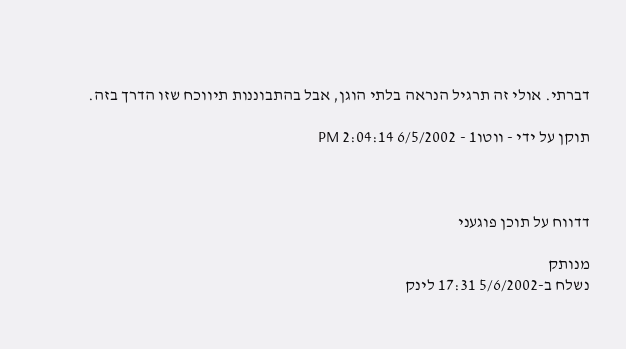דברתי. אולי זה תרגיל הנראה בלתי הוגן, אבל בהתבוננות תיווכח שזו הדרך בזה.

תוקן על ידי - ווטו1 - 6/5/2002 2:04:14 PM



דדווח על תוכן פוגעני

מנותק
נשלח ב-5/6/2002 17:31 לינק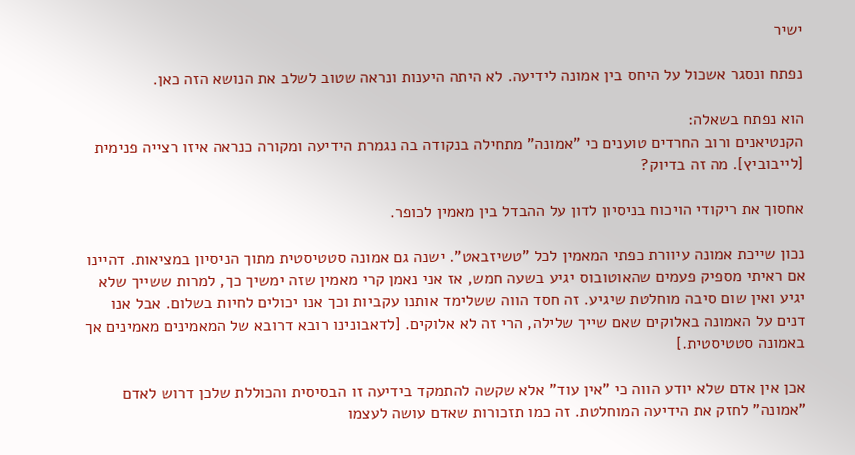ישיר

נפתח ונסגר אשכול על היחס בין אמונה לידיעה. לא היתה היענות ונראה שטוב לשלב את הנושא הזה כאן.

הוא נפתח בשאלה:
הקנטיאנים ורוב החרדים טוענים כי "אמונה" מתחילה בנקודה בה נגמרת הידיעה ומקורה כנראה איזו רצייה פנימית [לייבוביץ]. מה זה בדיוק?

אחסוך את ריקודי הויכוח בניסיון לדון על ההבדל בין מאמין לכופר.

נכון שייכת אמונה עיוורת כפתי המאמין לכל "טשיזבאט". ישנה גם אמונה סטטיסטית מתוך הניסיון במציאות. דהיינו אם ראיתי מספיק פעמים שהאוטובוס יגיע בשעה חמש, אז אני נאמן קרי מאמין שזה ימשיך כך, למרות ששייך שלא יגיע ואין שום סיבה מוחלטת שיגיע. זה חסד הווה ששלימד אותנו עקביות וכך אנו יכולים לחיות בשלום. אבל אנו דנים על האמונה באלוקים שאם שייך שלילה, הרי זה לא אלוקים. [לדאבונינו רובא דרובא של המאמינים מאמינים אך באמונה סטטיסטית.]

אכן אין אדם שלא יודע הווה כי "אין עוד" אלא שקשה להתמקד בידיעה זו הבסיסית והכוללת שלכן דרוש לאדם "אמונה" לחזק את הידיעה המוחלטת. זה כמו תזכורות שאדם עושה לעצמו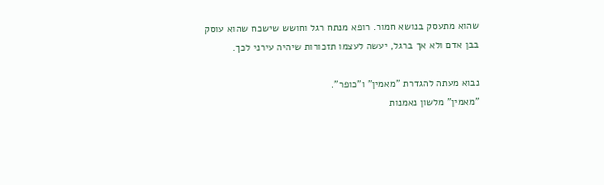שהוא מתעסק בנושא חמור. רופא מנתח רגל וחושש שישכח שהוא עוסק בבן אדם ולא אך ברגל, יעשה לעצמו תזכורות שיהיה עירני לכך.

נבוא מעתה להגדרת "מאמין" ו"כופר".
"מאמין" מלשון נאמנות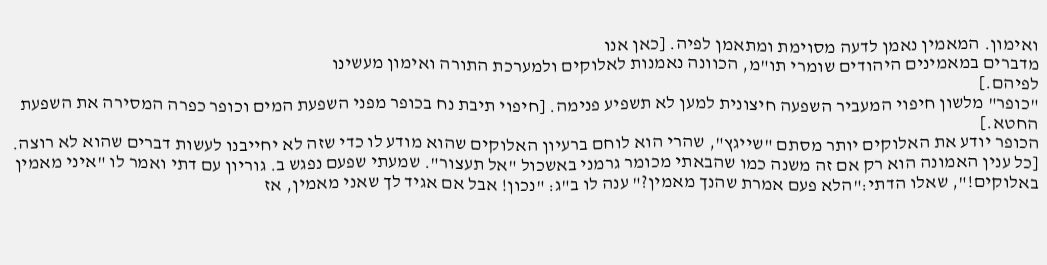ואימון. המאמין נאמן לדעה מסוימת ומתאמן לפיה. [כאן אנו
מדברים במאמינים היהודים שומרי תו"מ, הכוונה נאמנות לאלוקים ולמערכת התורה ואימון מעשינו
לפיהם.]
"כופר" מלשון חיפוי המעביר השפעה חיצונית למען לא תשפיע פנימה. [חיפוי תיבת נח בכופר מפני השפעת המים וכופר כפרה המסירה את השפעת החטא.]
הכופר יודע את האלוקים יותר מסתם "שייגץ", שהרי הוא לוחם ברעיון האלוקים שהוא מודע לו כדי שזה לא יחייבנו לעשות דברים שהוא לא רוצה. [כל ענין האמונה הוא רק אם זה משנה כמו שהבאתי מכומר גרמני באשכול "אל תעצור". שמעתי שפעם נפגש ב. גוריון עם דתי ואמר לו "איני מאמין באלוקים!", שאלו הדתי:"הלא פעם אמרת שהנך מאמין?" ענה לו ב"ג: "נכון! אבל אם אגיד לך שאני מאמין, אז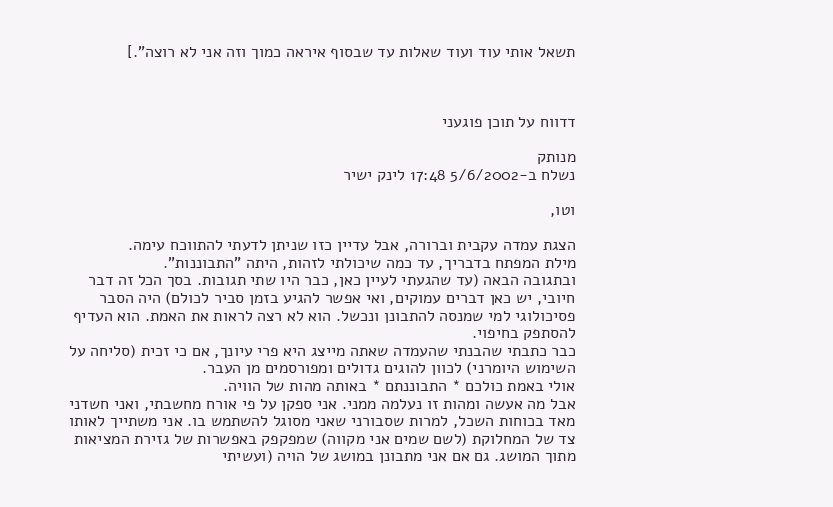תשאל אותי עוד ועוד שאלות עד שבסוף איראה כמוך וזה אני לא רוצה".]



דדווח על תוכן פוגעני

מנותק
נשלח ב-5/6/2002 17:48 לינק ישיר

וטו,

הצגת עמדה עקבית וברורה, אבל עדיין כזו שניתן לדעתי להתווכח עימה.
מילת המפתח בדבריך, עד כמה שיכולתי לזהות, היתה "התבוננות".
ובתגובה הבאה (עד שהגעתי לעיין כאן, כבר היו שתי תגובות. בסך הכל זה דבר חיובי, יש כאן דברים עמוקים, ואי אפשר להגיע בזמן סביר לכולם) היה הסבר פסיכולוגי למי שמנסה להתבונן ונכשל. הוא לא רצה לראות את האמת. הוא העדיף להסתפק בחיפוי.
כבר כתבתי שהבנתי שהעמדה שאתה מייצג היא פרי עיונך, אם כי זכית (סליחה על השימוש היומרני) לכוון להוגים גדולים ומפורסמים מן העבר.
אולי באמת כולכם * התבוננתם * באותה מהות של הוויה.
אבל מה אעשה ומהות זו נעלמה ממני. אני ספקן על פי אורח מחשבתי, ואני חשדני מאד בכוחות השכל, למרות שסבורני שאני מסוגל להשתמש בו. אני משתייך לאותו צד של המחלוקת (לשם שמים אני מקווה) שמפקפק באפשרות של גזירת המציאות מתוך המושג. גם אם אני מתבונן במושג של הויה (ועשיתי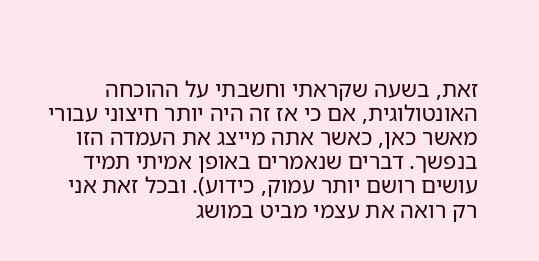זאת, בשעה שקראתי וחשבתי על ההוכחה האונטולוגית, אם כי אז זה היה יותר חיצוני עבורי מאשר כאן, כאשר אתה מייצג את העמדה הזו בנפשך. דברים שנאמרים באופן אמיתי תמיד עושים רושם יותר עמוק, כידוע). ובכל זאת אני רק רואה את עצמי מביט במושג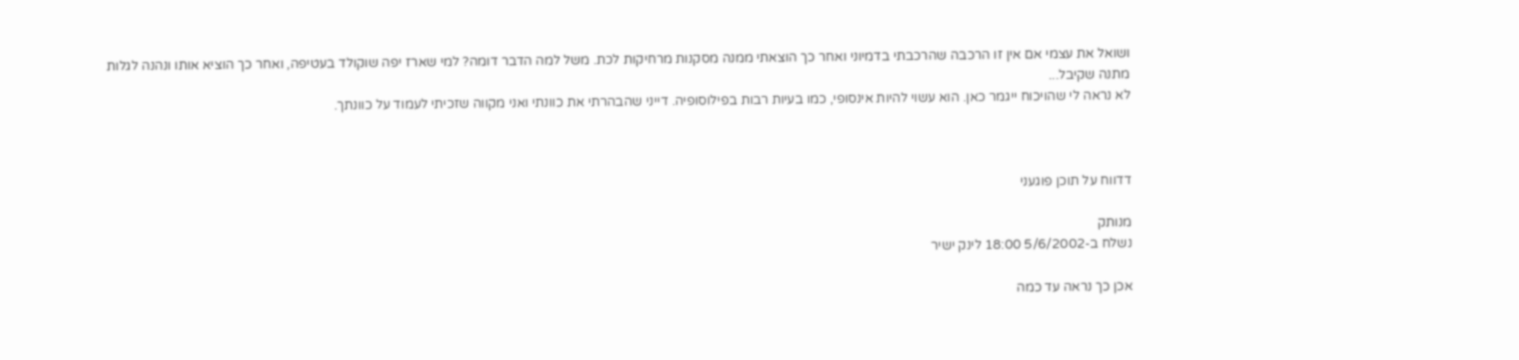ושואל את עצמי אם אין זו הרכבה שהרכבתי בדמיוני ואחר כך הוצאתי ממנה מסקנות מרחיקות לכת. משל למה הדבר דומה? למי שארז יפה שוקולד בעטיפה, ואחר כך הוציא אותו ונהנה לגלות מתנה שקיבל...
לא נראה לי שהויכוח ייגמר כאן. הוא עשוי להיות אינסופי, כמו בעיות רבות בפילוסופיה. דייני שהבהרתי את כוונתי ואני מקווה שזכיתי לעמוד על כוונתך.



דדווח על תוכן פוגעני

מנותק
נשלח ב-5/6/2002 18:00 לינק ישיר

אכן כך נראה עד כמה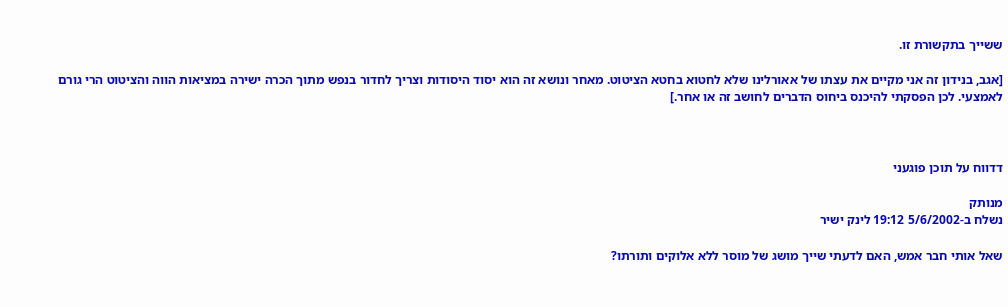ששייך בתקשורת זו.

[אגב, בנידון זה אני מקיים את עצתו של אאורלינו שלא לחטוא בחטא הציטוט. מאחר ונושא זה הוא יסוד היסודות וצריך לחדור בנפש מתוך הכרה ישירה במציאות הווה והציטוט הרי גורם לאמצעי. לכן הפסקתי להיכנס ביחוס הדברים לחושב זה או אחר.]



דדווח על תוכן פוגעני

מנותק
נשלח ב-5/6/2002 19:12 לינק ישיר

שאל אותי חבר אמש, האם לדעתי שייך מושג של מוסר ללא אלוקים ותורתו?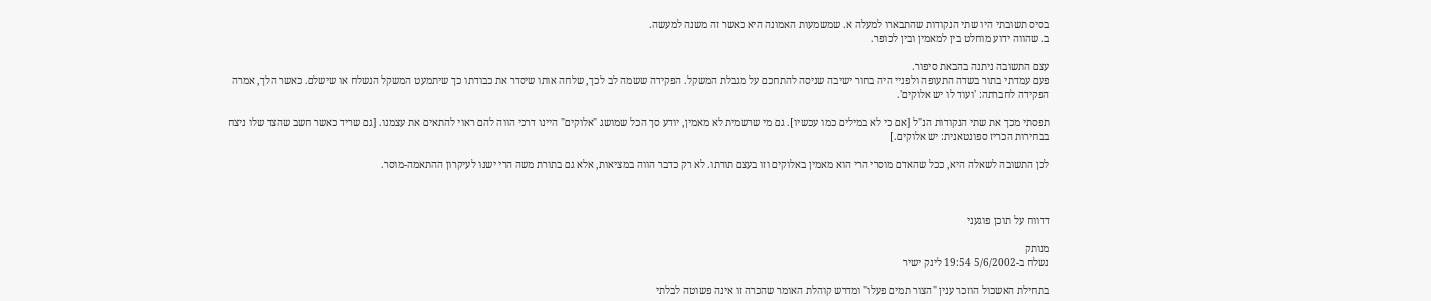בסיס תשובתי היו שתי הנקודות שהתבארו למעלה א. שמשמעות האמונה היא כאשר זה משנה למעשה.
ב. שהווה ידוע מוחלט בין למאמין ובין לכופר.

עצם התשובה ניתנה בהבאת סיפור.
פעם עמדתי בתור בשדה התעופה ולפניי היה בחור ישיבה שניסה להתחכם על מגבלת המשקל. הפקידה ששמה לב לכך, שלחה אותו שיסדר את כבודתו כך שיתמעט המשקל הנשלח או שישלם. כאשר הלך, אמרה הפקידה לחברתה: 'ועוד לו יש אלוקים'.

תפסתי מכך את שתי הנקודות הנ"ל [אם כי לא במילים כמו עכשיו]. גם מי שרשמית לא מאמין, יודע סך הכל שמושג "אלוקים" היינו דרכי הווה להם ראוי להתאים את עצמנו. [גם שריד כאשר חשב שהצד שלו ניצח בבחירות הכריז ספונטאנית: יש אלוקים.]

לכן התשובה לשאלה היא, ככל שהאדם מוסרי הרי הוא מאמין באלוקים וזו בעצם תורתו. לא רק כדבר הווה במציאות, אלא גם בתורת משה הרי ישנו לעיקרון ההתאמה-מוסר.



דדווח על תוכן פוגעני

מנותק
נשלח ב-5/6/2002 19:54 לינק ישיר

בתחילת האשכול הוזכר ענין "הצור תמים פעלו" ומדרש קוהלת האומר שהכרה זו אינה פשוטה לבלתי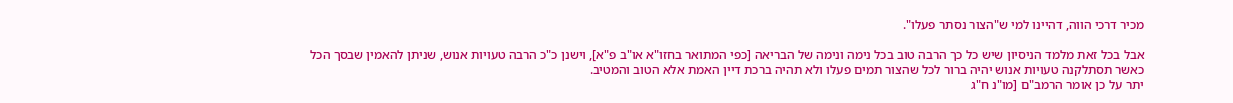מכיר דרכי הווה, דהיינו למי ש"הצור נסתר פעלו".

אבל בכל זאת מלמד הניסיון שיש כל כך הרבה טוב בכל נימה ונימה של הבריאה [כפי המתואר בחזו"א או"ב פ"א], וישנן כ"כ הרבה טעויות אנוש, שניתן להאמין שבסך הכל כאשר תסתלקנה טעויות אנוש יהיה ברור לכל שהצור תמים פעלו ולא תהיה ברכת דיין האמת אלא הטוב והמטיב.
יתר על כן אומר הרמב"ם [מו"נ ח"ג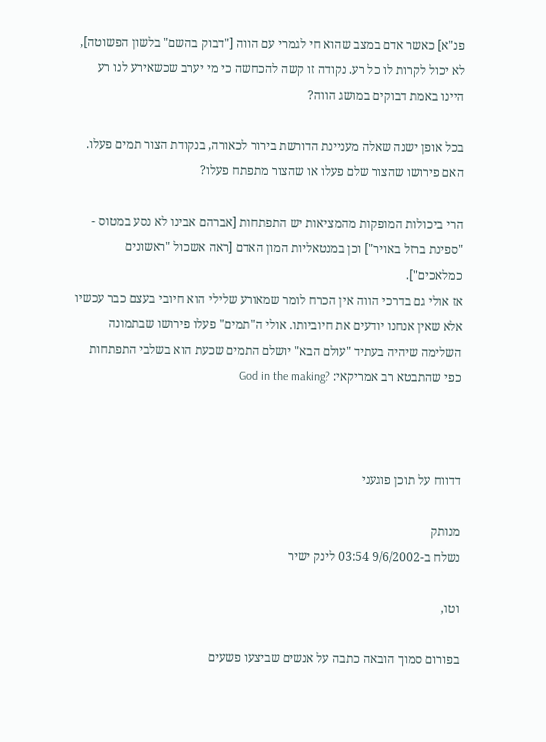פנ"א] כאשר אדם במצב שהוא חי לגמרי עם הווה ["דבוק בהשם" בלשון הפשוטה], לא יכול לקרות לו כל רע. נקודה זו קשה להכחשה כי מי יערב שכשאירע לנו רע היינו באמת דבוקים במושג הווה?

בכל אופן ישנה שאלה מעניינת הדורשת בירור לכאורה, בנקודת הצור תמים פעלו.
האם פירושו שהצור שלם פעלו או שהצור מתפתח פעלו?

הרי ביכולות המופקות מהמציאות יש התפתחות [אברהם אבינו לא נסע במטוס - "ספינת ברזל באויר"] וכן במנטאליות המון האדם [ראה אשכול "ראשונים כמלאכים"].
אז אולי גם בדרכי הווה אין הכרח לומר שמאורע שלילי הוא חיובי בעצם כבר עכשיו אלא שאין אנחנו יודעים את חיוביותו. אולי ה"תמים" פעלו פירושו שבתמונה השלימה שיהיה בעתיד "עולם הבא" יושלם התמים שכעת הוא בשלבי התפתחות כפי שהתבטא רב אמריקאי: ?God in the making



דדווח על תוכן פוגעני

מנותק
נשלח ב-9/6/2002 03:54 לינק ישיר

וטו,

בפורום סמוך הובאה כתבה על אנשים שביצעו פשעים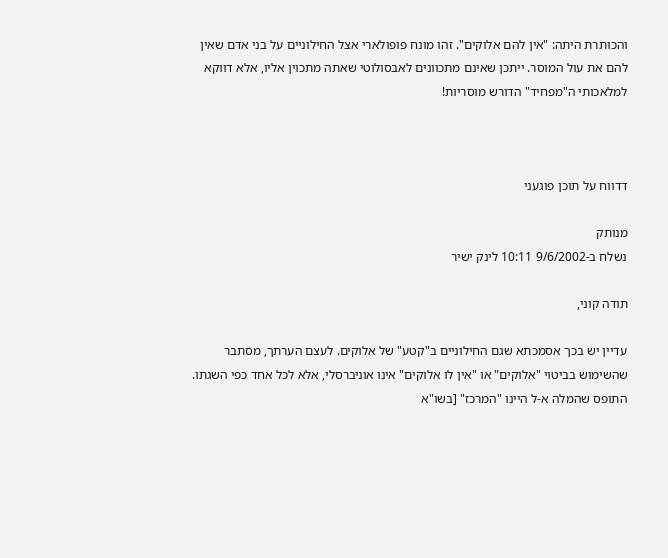והכותרת היתה: "אין להם אלוקים". זהו מונח פופולארי אצל החילוניים על בני אדם שאין להם את עול המוסר. ייתכן שאינם מתכוונים לאבסולוטי שאתה מתכוין אליו, אלא דווקא למלאכותי ה"מפחיד" הדורש מוסריות!



דדווח על תוכן פוגעני

מנותק
נשלח ב-9/6/2002 10:11 לינק ישיר

תודה קוני,

עדיין יש בכך אסמכתא שגם החילוניים ב"קטע" של אלוקים. לעצם הערתך, מסתבר שהשימוש בביטוי "אלוקים" או "אין לו אלוקים" אינו אוניברסלי, אלא לכל אחד כפי השגתו.
התופס שהמלה א-ל היינו "המרכז" [בשו"א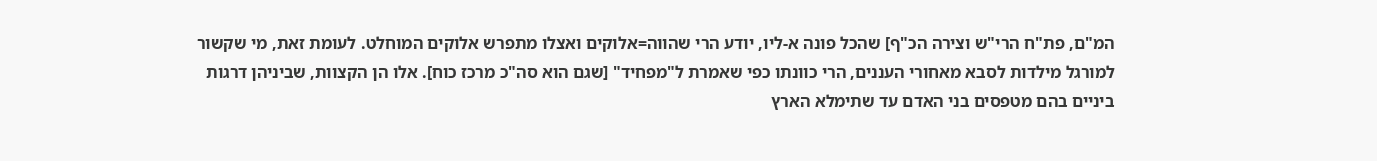המ"ם, פת"ח הרי"ש וצירה הכ"ף] שהכל פונה א-ליו, יודע הרי שהווה=אלוקים ואצלו מתפרש אלוקים המוחלט. לעומת זאת, מי שקשור למורגל מילדות לסבא מאחורי העננים, הרי כוונתו כפי שאמרת ל"מפחיד" [שגם הוא סה"כ מרכז כוח]. אלו הן הקצוות, שביניהן דרגות ביניים בהם מטפסים בני האדם עד שתימלא הארץ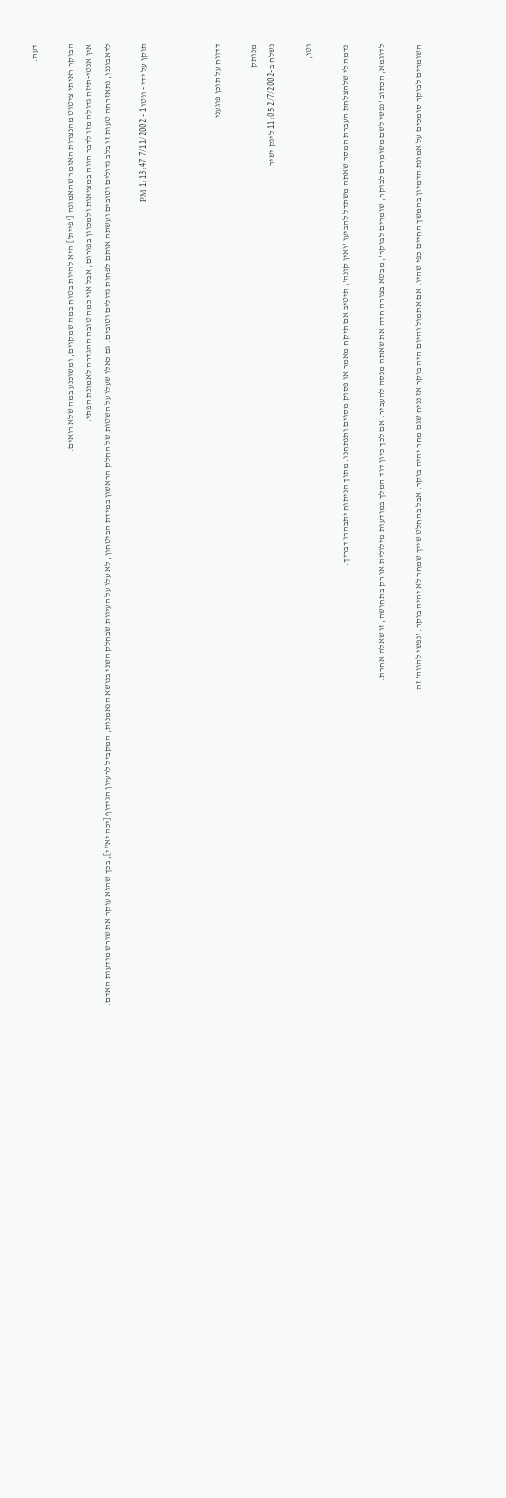דעה.

הבוקר ראיתי ציטוט מהנצרות האומר שהאמונה ['פיית'] היא להיות בטוח במה שמקוים, ומשוכנע במה שלא רואים.
אין אנטי-תיזה גדולה מזו לדבר הווה במציאות ולמכוון בפורום, אבל אוי כמה טובה ההגדרה לאמונת הפתי.
לדאבוננו, נתאזרחה טעות זו בלב גדולים וטובים ועשתה אותם לפחות גדולים וטובים. גם כאלו שעלו על השטות של החלק הראשון במידת הביטחון, לא עלו על העיוות שבחלק השני בנושא הנאמנות, המקביל לרעיון הגידוף [יכה יא"י], בכך שהוא עוקר את שורש מודעות האדם.

תוקן על ידי - ווטו1 - 7/11/2002 1:13:47 PM



דדווח על תוכן פוגעני

מנותק
נשלח ב-2/7/2002 11:05 לינק ישיר

וטו,

נדמה לי שלהצלחת העברת המסר שאתה משתדל להביעו 'ואין קונה', תיטיב אם תיקח מאמר או פסוק מסוים ותנתחנו. מתוך הניתוח יתבהרו דבריך.

לדוגמא, הכתוב 'נפשי לשם משומרים לבוקר, שומרים לבוקר', מבטא בצורה חדה את שאתה מנסה להעביר. אם לכך כיון דוד המלך במודעות מילולית או רק בתחושה, זו שאלה אחרת.

השומרים לבוקר סומכים על אמונת הדמיון בהמשך החיים כפי שהיו. אם אתמול והיום היה בוקר אז נניח שגם מחר יהיה בוקר. אבל בהחלט שייך שמחר לא יהיה בוקר. 'נפשי להווה' זה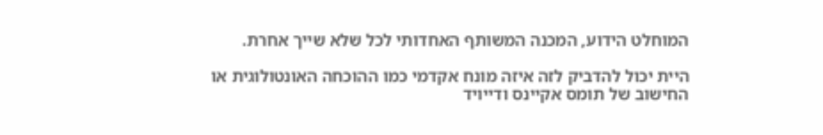המוחלט הידוע, המכנה המשותף האחדותי לכל שלא שייך אחרת.

היית יכול להדביק לזה איזה מונח אקדמי כמו ההוכחה האונטולוגית או החישוב של תומס אקיינס ודייויד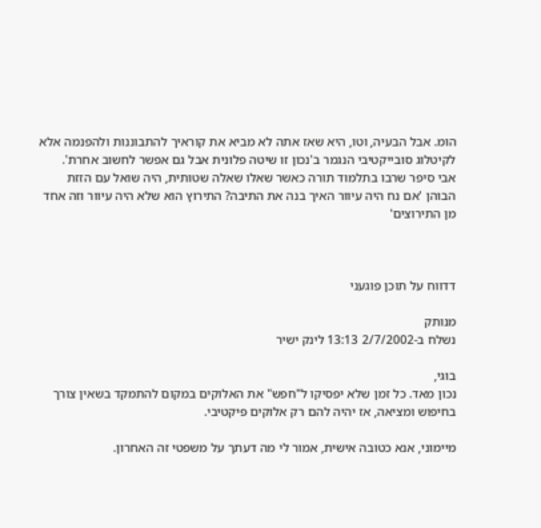הומ. אבל הבעיה, וטו, היא שאז אתה לא מביא את קוראיך להתבוננות ולהפנמה אלא לקיטלוג סובייקטיבי הנגמר ב'נכון זו שיטה פלונית אבל גם אפשר לחשוב אחרת'.
אבי סיפר שרבו בתלמוד תורה כאשר שאלו שאלה שטותית, היה שואל עם הזזת הבוהן 'אם נח היה עיוור האיך בנה את התיבה? התירוץ הוא שלא היה עיוור וזה אחד מן התירוצים'



דדווח על תוכן פוגעני

מנותק
נשלח ב-2/7/2002 13:13 לינק ישיר

בוגי,
נכון מאד. כל זמן שלא יפסיקו ל"חפש" את האלוקים במקום להתמקד בשאין צורך בחיפוש ומציאה, אז יהיה להם רק אלוקים פיקטיבי.

מיימוני, אנא כטובה אישית, אמור לי מה דעתך על משפטי זה האחרון.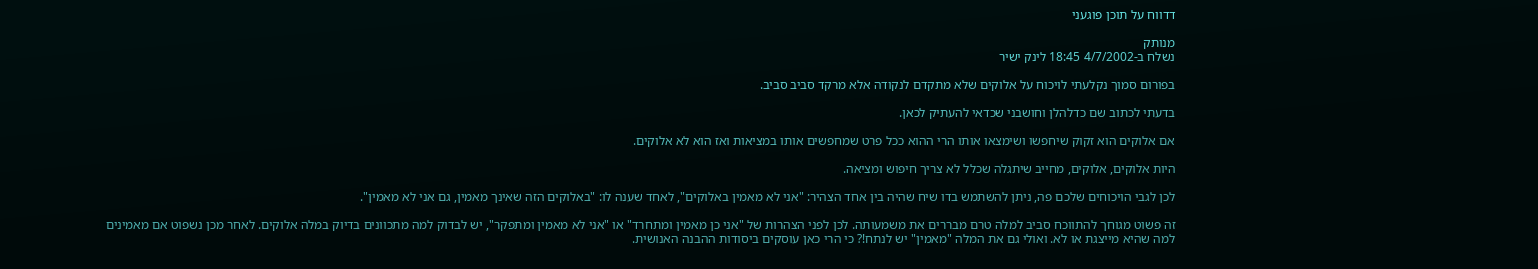דדווח על תוכן פוגעני

מנותק
נשלח ב-4/7/2002 18:45 לינק ישיר

בפורום סמוך נקלעתי לויכוח על אלוקים שלא מתקדם לנקודה אלא מרקד סביב סביב.

בדעתי לכתוב שם כדלהלן וחושבני שכדאי להעתיק לכאן.

אם אלוקים הוא זקוק שיחפשו ושימצאו אותו הרי ההוא ככל פרט שמחפשים אותו במציאות ואז הוא לא אלוקים.

היות אלוקים, אלוקים, מחייב שיתגלה שכלל לא צריך חיפוש ומציאה.

לכן לגבי הויכוחים שלכם פה, ניתן להשתמש בדו שיח שהיה בין אחד הצהיר: "אני לא מאמין באלוקים", לאחד שענה לו: "באלוקים הזה שאינך מאמין, גם אני לא מאמין".

זה פשוט מגוחך להתווכח סביב למלה טרם מבררים את משמעותה. לכן לפני הצהרות של "אני כן מאמין ומתחרד" או "אני לא מאמין ומתפקר", יש לבדוק למה מתכוונים בדיוק במלה אלוקים. לאחר מכן נשפוט אם מאמינים למה שהיא מייצגת או לא. ואולי גם את המלה "מאמין" יש לנתח!? כי הרי כאן עוסקים ביסודות ההבנה האנושית.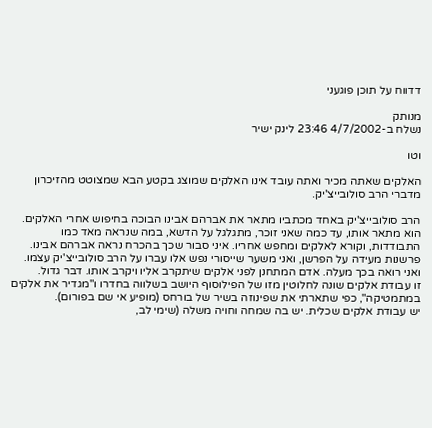דדווח על תוכן פוגעני

מנותק
נשלח ב-4/7/2002 23:46 לינק ישיר

וטו

האלקים שאתה מכיר ואתה עובד אינו האלקים שמוצג בקטע הבא שמצוטט מהזיכרון מדברי הרב סולובייצ'יק.

הרב סולובייצ'יק באחד מכתביו מתאר את אברהם אבינו הבוכה בחיפוש אחרי האלקים. הוא מתאר אותו, עד כמה שאני זוכר, מתגלגל על הדשא, במה שנראה מאד כמו התבודדות, וקורא לאלקים ומחפש אחריו. איני סבור שכך בהכרח נראה אברהם אבינו. פרשנות מעידה על הפרשן, ואני משער שייסורי נפש אלו עברו על הרב סולובייצ'יק עצמו. ואני רואה בכך מעלה. אדם המתחנן לפני אלקים שיתקרב אליו ויקרב אותו. דבר גדול.
זו עבודת אלקים שונה לחלוטין מזו של הפילוסוף היושב בשלווה בחדרו ו"מגדיר את אלקים במתמטיקה", כפי שתארתי את שפינוזה בשיר של בורחס (מופיע אי שם בפורום).
יש עבודת אלקים שכלית. יש בה שמחה וחויה משלה (שימי לב,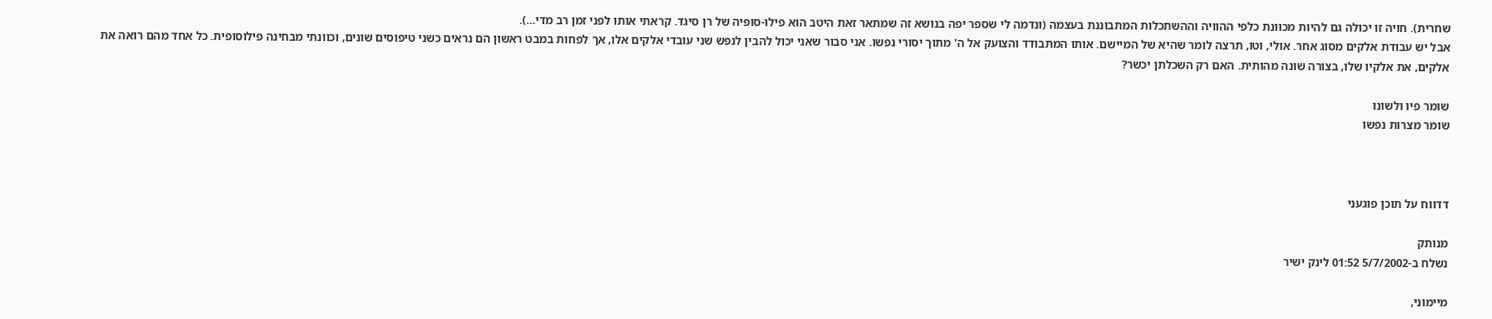שחרית). חויה זו יכולה גם להיות מכוונת כלפי ההוויה וההשתכלות המתבוננת בעצמה (ונדמה לי שספר יפה בנושא זה שמתאר זאת היטב הוא פילו-סופיה של רן סיגד. קראתי אותו לפני זמן רב מדי...).
אבל יש עבודת אלקים מסוג אחר. אולי, וטו, תרצה לומר שהיא של המיישם. אותו המתבודד והצועק אל ה' מתוך יסורי נפשו. אני סבור שאני יכול להבין לנפש שני עובדי אלקים אלו, אך לפחות במבט ראשון הם נראים כשני טיפוסים שונים, וכוונתי מבחינה פילוסופית. כל אחד מהם רואה את אלקים, את אלקיו שלו, בצורה שונה מהותית. האם רק השכלתן יכשר?

שומר פיו ולשונו
שומר מצרות נפשו



דדווח על תוכן פוגעני

מנותק
נשלח ב-5/7/2002 01:52 לינק ישיר

מיימוני,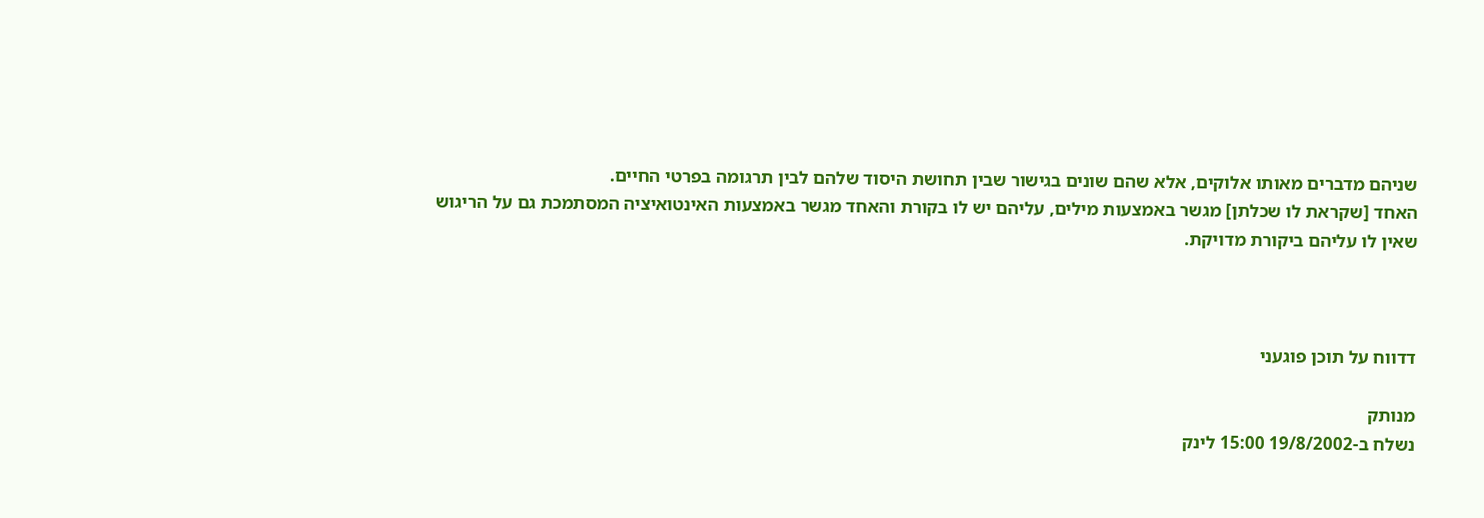שניהם מדברים מאותו אלוקים, אלא שהם שונים בגישור שבין תחושת היסוד שלהם לבין תרגומה בפרטי החיים.
האחד [שקראת לו שכלתן] מגשר באמצעות מילים, עליהם יש לו בקורת והאחד מגשר באמצעות האינטואיציה המסתמכת גם על הריגוש שאין לו עליהם ביקורת מדויקת.



דדווח על תוכן פוגעני

מנותק
נשלח ב-19/8/2002 15:00 לינק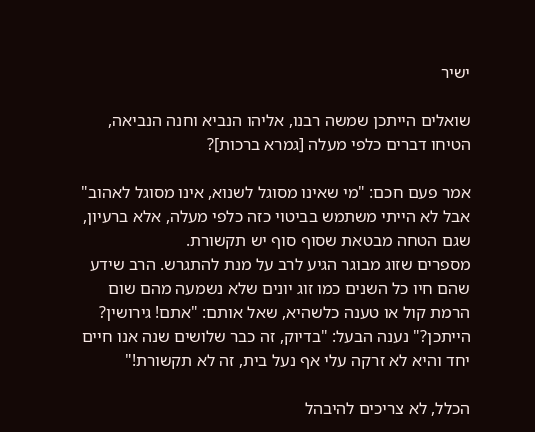ישיר

שואלים הייתכן שמשה רבנו, אליהו הנביא וחנה הנביאה, הטיחו דברים כלפי מעלה [גמרא ברכות]?

אמר פעם חכם: "מי שאינו מסוגל לשנוא, אינו מסוגל לאהוב" אבל לא הייתי משתמש בביטוי כזה כלפי מעלה, אלא ברעיון, שגם הטחה מבטאת שסוף סוף יש תקשורת.
מספרים שזוג מבוגר הגיע לרב על מנת להתגרש. הרב שידע שהם חיו כל השנים כמו זוג יונים שלא נשמעה מהם שום הרמת קול או טענה כלשהיא, שאל אותם: "אתם! גירושין? הייתכן?" נענה הבעל: "בדיוק, זה כבר שלושים שנה אנו חיים יחד והיא לא זרקה עלי אף נעל בית, זה לא תקשורת!"

הכלל, לא צריכים להיבהל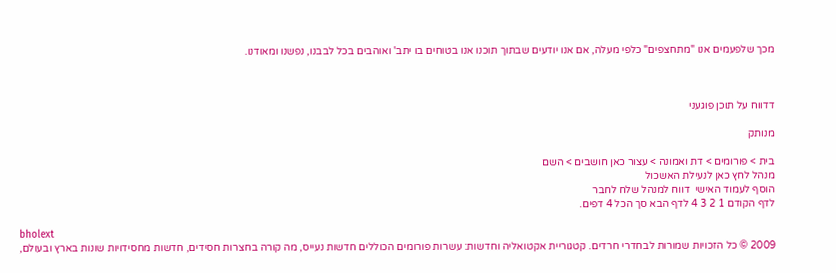מכך שלפעמים אנו "מתחצפים" כלפי מעלה, אם אנו יודעים שבתוך תוכנו אנו בטוחים בו יתב' ואוהבים בכל לבבנו, נפשנו ומאודנו.



דדווח על תוכן פוגעני

מנותק

בית > פורומים > דת ואמונה > עצור כאן חושבים > השם
מנהל לחץ כאן לנעילת האשכול
הוסף לעמוד האישי  דווח למנהל שלח לחבר
לדף הקודם 1 2 3 4 לדף הבא סך הכל 4 דפים.

bholext
2009 © כל הזכויות שמורות לבחדרי חרדים. קטגוריית אקטואליה וחדשות: עשרות פורומים הכוללים חדשות נעייס, מה קורה בחצרות חסידים, חדשות מחסידויות שונות בארץ ובעולם,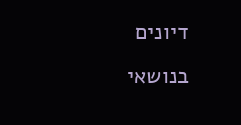דיונים בנושאי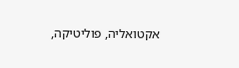אקטואליה, פוליטיקה,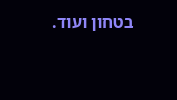בטחון ועוד.